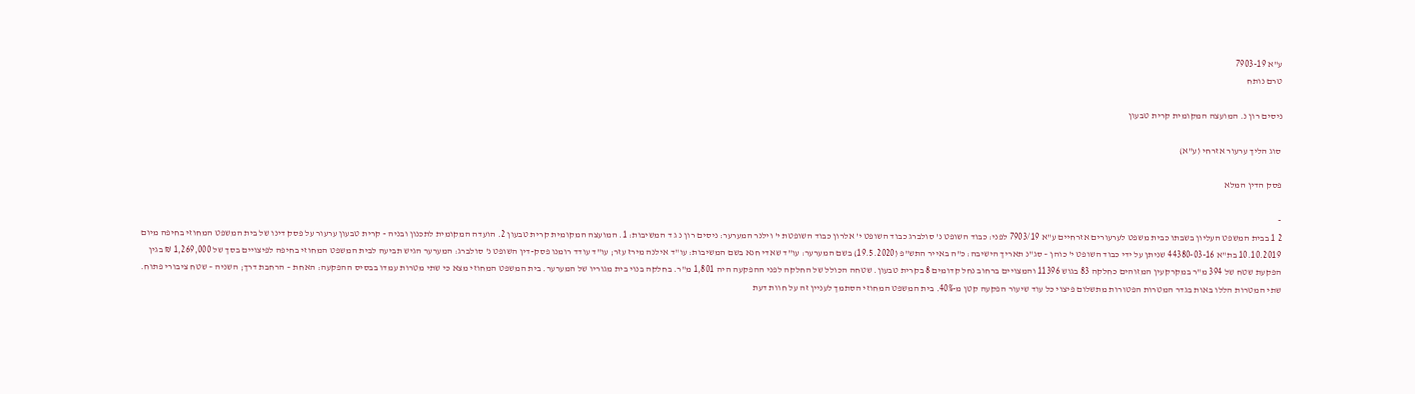ע"א 7903-19
טרם נותח

ניסים רון נ. המועצה המקומית קרית טבעון

סוג הליך ערעור אזרחי (ע"א)

פסק הדין המלא

-
2 1 בבית המשפט העליון בשבתו כבית משפט לערעורים אזרחיים ע"א 7903/19 לפני: כבוד השופט נ' סולברג כבוד השופט י' אלרון כבוד השופטת י' וילנר המערער: ניסים רון נ ג ד המשיבות: 1. המועצה המקומית קרית טבעון 2. הועדה המקומית לתכנון ובניה - קרית טבעון ערעור על פסק דינו של בית המשפט המחוזי בחיפה מיום 10.10.2019 בת"א 44380-03-16 שניתן על ידי כבוד השופט י' כוהן – סג"נ תאריך הישיבה: כ"ה באייר התש"פ (19.5.2020) בשם המערער: עו"ד שאדי חנא בשם המשיבות: עו"ד אילנה מירז עזר; עו"ד עודד רומנו פסק-דין השופט נ' סולברג: המערער הגיש תביעה לבית המשפט המחוזי בחיפה לפיצויים בסך של 1,269,000 ₪ בגין הפקעת שטח של 394 מ"ר במקרקעין המזוהים כחלקה 83 בגוש 11396 והמצויים ברחוב נחל קדומים 8 בקרית טבעון. שטחה הכולל של החלקה לפני ההפקעה היה 1,801 מ"ר. בחלקה בנוי בית מגוריו של המערער. בית המשפט המחוזי מצא כי שתי מטרות עמדו בבסיס ההפקעה: האחת – הרחבת דרך; השניה – שטח ציבורי פתוח. שתי המטרות הללו באות בגדר המטרות הפטורות מתשלום פיצוי כל עוד שיעור הפקעה קטן מ-40%. בית המשפט המחוזי הסתמך לעניין זה על חוות דעת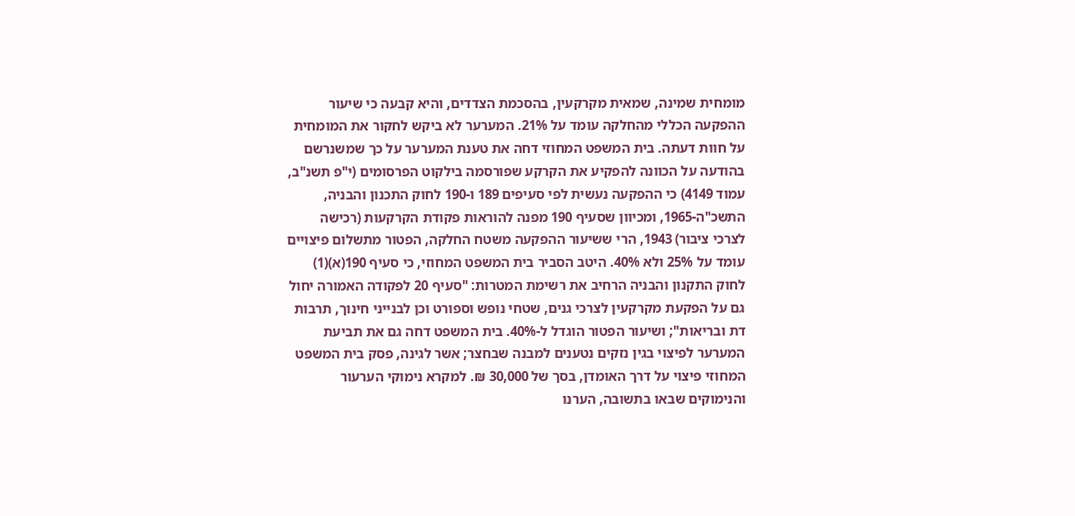מומחית שמינה, שמאית מקרקעין, בהסכמת הצדדים, והיא קבעה כי שיעור ההפקעה הכללי מהחלקה עומד על 21%. המערער לא ביקש לחקור את המומחית על חוות דעתה. בית המשפט המחוזי דחה את טענת המערער על כך שמשנרשם בהודעה על הכוונה להפקיע את הקרקע שפורסמה בילקוט הפרסומים (י"פ תשנ"ב, עמוד 4149) כי ההפקעה נעשית לפי סעיפים 189 ו-190 לחוק התכנון והבניה, התשכ"ה-1965, ומכיוון שסעיף 190 מפנה להוראות פקודת הקרקעות (רכישה לצרכי ציבור) 1943, הרי ששיעור ההפקעה משטח החלקה, הפטור מתשלום פיצויים עומד על 25% ולא 40%. היטב הסביר בית המשפט המחוזי, כי סעיף 190(א)(1) לחוק התקנון והבניה הרחיב את רשימת המטרות: "סעיף 20 לפקודה האמורה יחול גם על הפקעת מקרקעין לצרכי גנים, שטחי נופש וספורט וכן לבנייני חינוך, תרבות דת ובריאות"; ושיעור הפטור הוגדל ל-40%. בית המשפט דחה גם את תביעת המערער לפיצוי בגין נזקים נטענים למבנה שבחצר; אשר לגינה, פסק בית המשפט המחוזי פיצוי על דרך האומדן, בסך של 30,000 ₪. למקרא נימוקי הערעור והנימוקים שבאו בתשובה, הערנו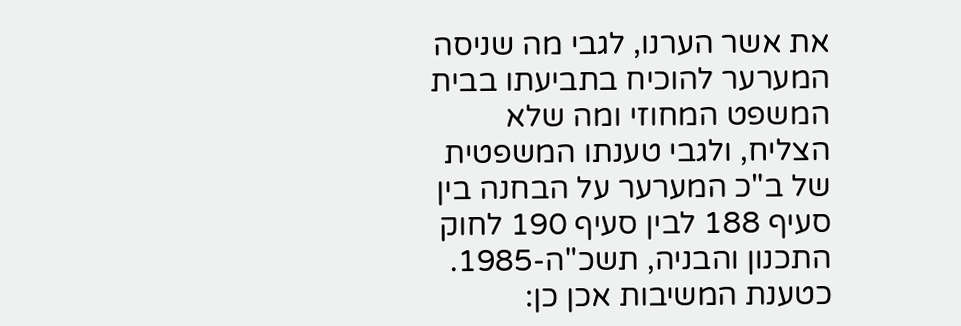את אשר הערנו, לגבי מה שניסה המערער להוכיח בתביעתו בבית המשפט המחוזי ומה שלא הצליח, ולגבי טענתו המשפטית של ב"כ המערער על הבחנה בין סעיף 188 לבין סעיף 190 לחוק התכנון והבניה, תשכ"ה-1985. כטענת המשיבות אכן כן: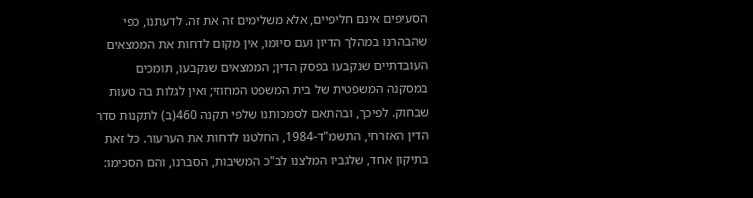הסעיפים אינם חליפיים, אלא משלימים זה את זה. לדעתנו, כפי שהבהרנו במהלך הדיון ועם סיומו, אין מקום לדחות את הממצאים העובדתיים שנקבעו בפסק הדין; הממצאים שנקבעו, תומכים במסקנה המשפטית של בית המשפט המחוזי; ואין לגלות בה טעות שבחוק. לפיכך, ובהתאם לסמכותנו שלפי תקנה 460(ב) לתקנות סדר הדין האזרחי, התשמ"ד-1984, החלטנו לדחות את הערעור. כל זאת בתיקון אחד, שלגביו המלצנו לב"כ המשיבות, הסברנו, והם הסכימו: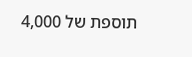תוספת של 4,000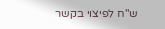ש"ח לפיצוי בקשר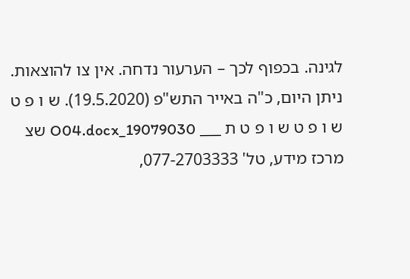לגינה. בכפוף לכך – הערעור נדחה. אין צו להוצאות. ניתן היום, כ"ה באייר התש"פ (19.5.2020). ש ו פ ט ש ו פ ט ש ו פ ט ת ___ 19079030_O04.docx שצ מרכז מידע, טל' 077-2703333,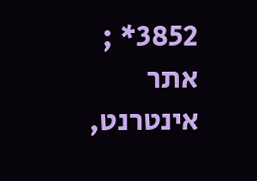3852* ; אתר אינטרנט,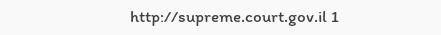http://supreme.court.gov.il 1